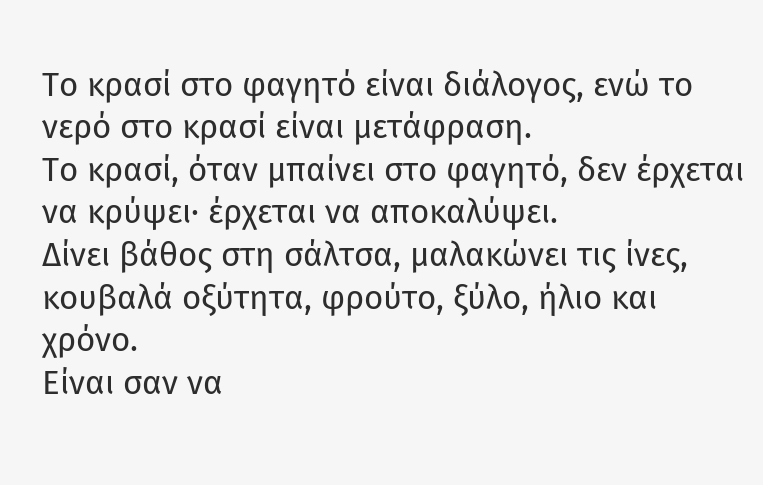Το κρασί στο φαγητό είναι διάλογος, ενώ το νερό στο κρασί είναι μετάφραση.
Το κρασί, όταν μπαίνει στο φαγητό, δεν έρχεται να κρύψει· έρχεται να αποκαλύψει.
Δίνει βάθος στη σάλτσα, μαλακώνει τις ίνες, κουβαλά οξύτητα, φρούτο, ξύλο, ήλιο και χρόνο.
Είναι σαν να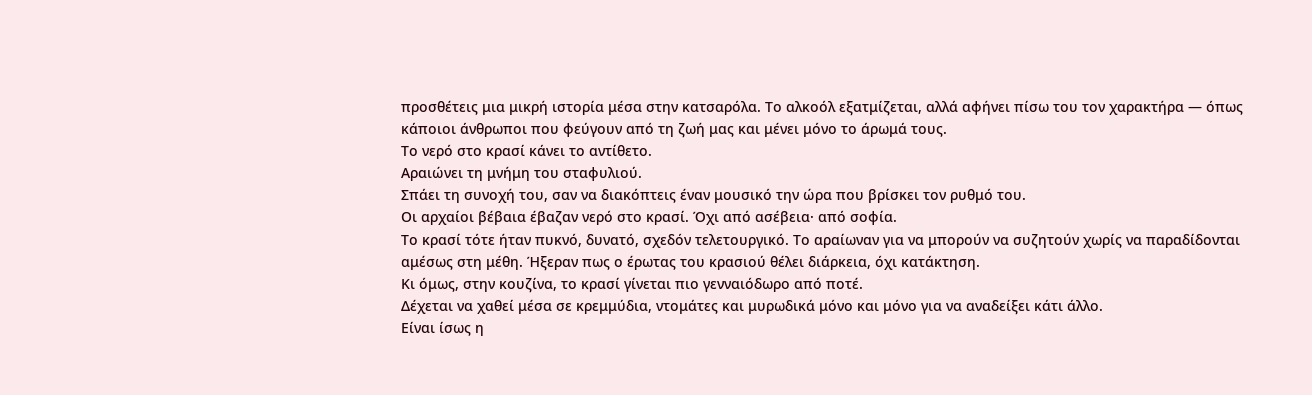προσθέτεις μια μικρή ιστορία μέσα στην κατσαρόλα. Το αλκοόλ εξατμίζεται, αλλά αφήνει πίσω του τον χαρακτήρα — όπως κάποιοι άνθρωποι που φεύγουν από τη ζωή μας και μένει μόνο το άρωμά τους.
Το νερό στο κρασί κάνει το αντίθετο.
Αραιώνει τη μνήμη του σταφυλιού.
Σπάει τη συνοχή του, σαν να διακόπτεις έναν μουσικό την ώρα που βρίσκει τον ρυθμό του.
Οι αρχαίοι βέβαια έβαζαν νερό στο κρασί. Όχι από ασέβεια· από σοφία.
Το κρασί τότε ήταν πυκνό, δυνατό, σχεδόν τελετουργικό. Το αραίωναν για να μπορούν να συζητούν χωρίς να παραδίδονται αμέσως στη μέθη. Ήξεραν πως ο έρωτας του κρασιού θέλει διάρκεια, όχι κατάκτηση.
Κι όμως, στην κουζίνα, το κρασί γίνεται πιο γενναιόδωρο από ποτέ.
Δέχεται να χαθεί μέσα σε κρεμμύδια, ντομάτες και μυρωδικά μόνο και μόνο για να αναδείξει κάτι άλλο.
Είναι ίσως η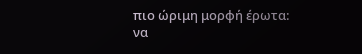πιο ώριμη μορφή έρωτα:
να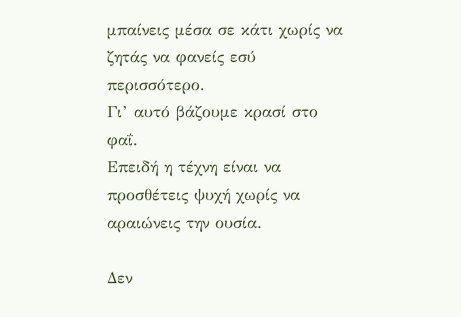μπαίνεις μέσα σε κάτι χωρίς να ζητάς να φανείς εσύ περισσότερο.
Γι’ αυτό βάζουμε κρασί στο φαΐ.
Επειδή η τέχνη είναι να προσθέτεις ψυχή χωρίς να αραιώνεις την ουσία.

Δεν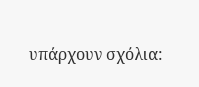υπάρχουν σχόλια: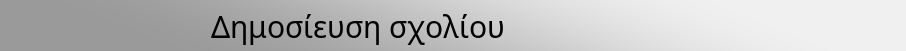Δημοσίευση σχολίου